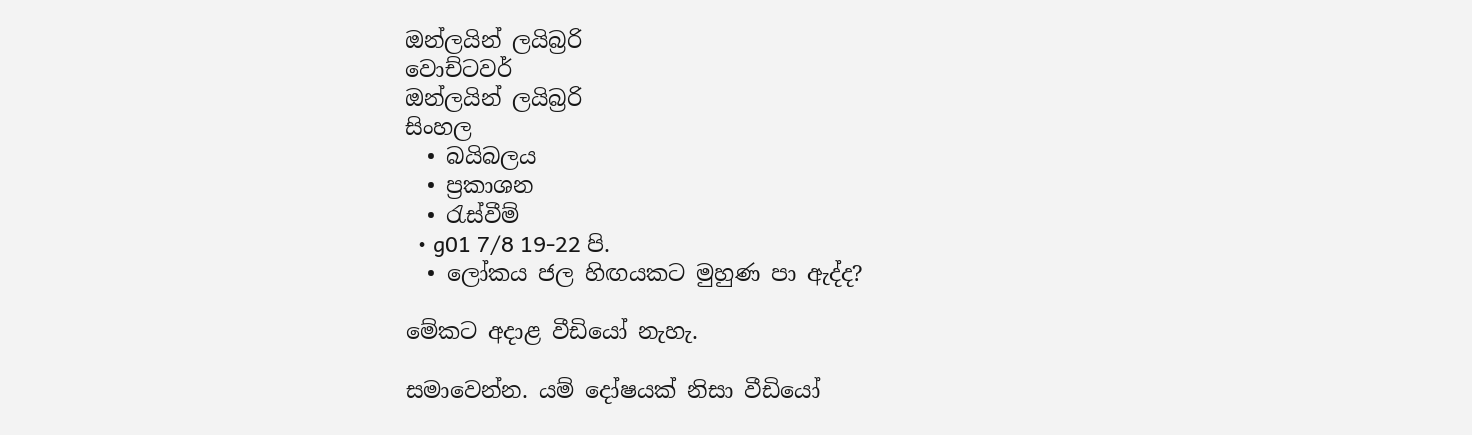ඔන්ලයින් ලයිබ්‍රරි
වොච්ටවර්
ඔන්ලයින් ලයිබ්‍රරි
සිංහල
  • බයිබලය
  • ප්‍රකාශන
  • රැස්වීම්
  • g01 7/8 19-22 පි.
  • ලෝකය ජල හිඟයකට මුහුණ පා ඇද්ද?

මේකට අදාළ වීඩියෝ නැහැ.

සමාවෙන්න. යම් දෝෂයක් නිසා වීඩියෝ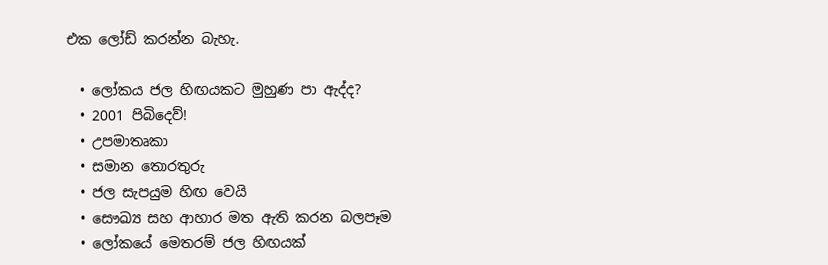එක ලෝඩ් කරන්න බැහැ.

  • ලෝකය ජල හිඟයකට මුහුණ පා ඇද්ද?
  • 2001 පිබිදෙව්!
  • උපමාතෘකා
  • සමාන තොරතුරු
  • ජල සැපයුම හිඟ වෙයි
  • සෞඛ්‍ය සහ ආහාර මත ඇති කරන බලපෑම
  • ලෝකයේ මෙතරම් ජල හිඟයක්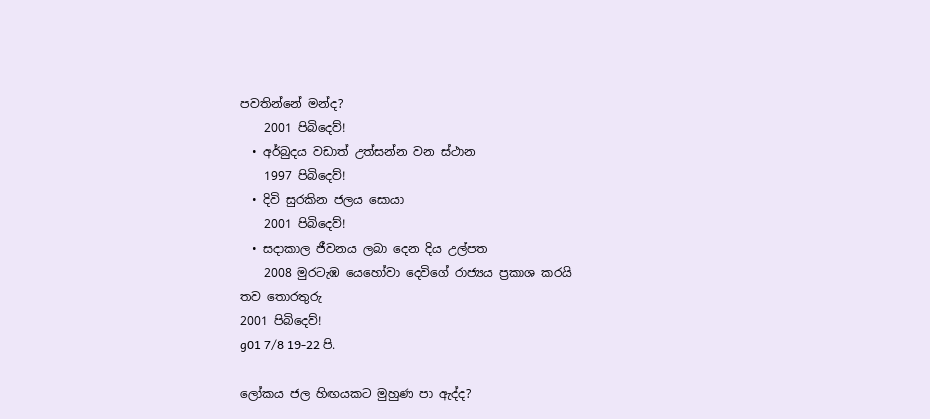පවතින්නේ මන්ද?
    2001 පිබිදෙව්!
  • අර්බුදය වඩාත් උත්සන්න වන ස්ථාන
    1997 පිබිදෙව්!
  • දිවි සුරකින ජලය සොයා
    2001 පිබිදෙව්!
  • සදාකාල ජීවනය ලබා දෙන දිය උල්පත
    2008 මුරටැඹ යෙහෝවා දෙවිගේ රාජ්‍යය ප්‍රකාශ කරයි
තව තොරතුරු
2001 පිබිදෙව්!
g01 7/8 19-22 පි.

ලෝකය ජල හිඟයකට මුහුණ පා ඇද්ද?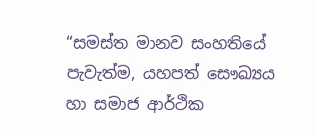“සමස්ත මානව සංහතියේ පැවැත්ම, යහපත් සෞඛ්‍යය හා සමාජ ආර්ථික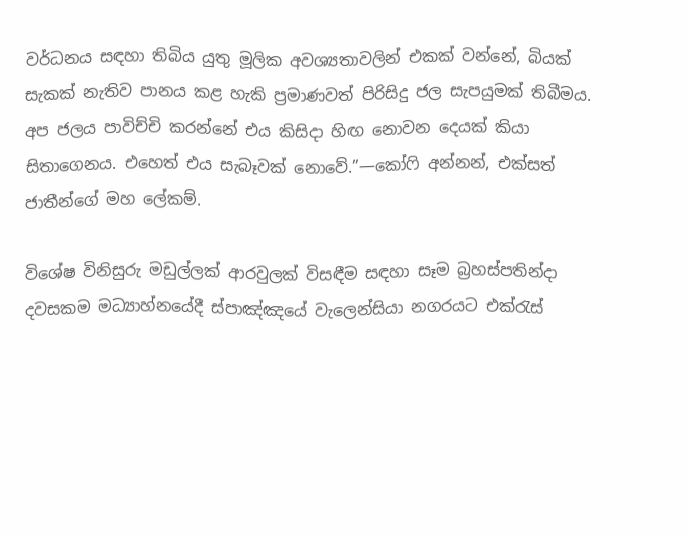වර්ධනය සඳහා තිබිය යුතු මූලික අවශ්‍යතාවලින් එකක් වන්නේ, බියක් සැකක් නැතිව පානය කළ හැකි ප්‍රමාණවත් පිරිසිදු ජල සැපයුමක් තිබීමය. අප ජලය පාවිච්චි කරන්නේ එය කිසිදා හිඟ නොවන දෙයක් කියා සිතාගෙනය. එහෙත් එය සැබෑවක් නොවේ.”—කෝෆි අන්නන්, එක්සත් ජාතීන්ගේ මහ ලේකම්.

විශේෂ විනිසුරු මඩුල්ලක් ආරවුලක් විසඳීම සඳහා සෑම බ්‍රහස්පතින්දා දවසකම මධ්‍යාහ්නයේදී ස්පාඤ්ඤයේ වැලෙන්සියා නගරයට එක්රැස්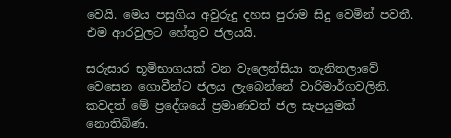වෙයි. මෙය පසුගිය අවුරුදු දහස පුරාම සිදු වෙමින් පවතී. එම ආරවුලට හේතුව ජලයයි.

සරුසාර භූමිභාගයක් වන වැලෙන්සියා තැනිතලාවේ වෙසෙන ගොවීන්ට ජලය ලැබෙන්නේ වාරිමාර්ගවලිනි. කවදත් මේ ප්‍රදේශයේ ප්‍රමාණවත් ජල සැපයුමක් නොතිබිණ.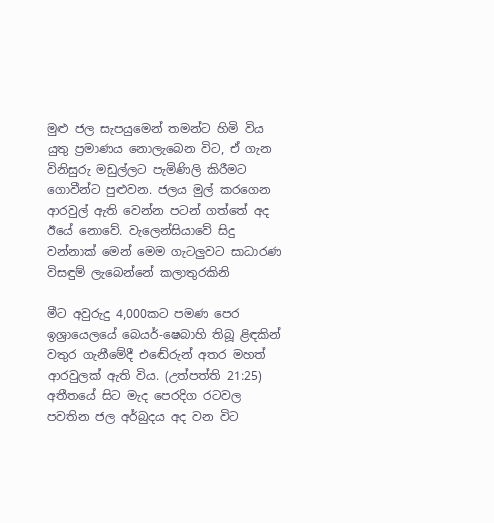මුළු ජල සැපයුමෙන් තමන්ට හිමි විය යුතු ප්‍රමාණය නොලැබෙන විට, ඒ ගැන විනිසුරු මඩුල්ලට පැමිණිලි කිරීමට ගොවීන්ට පුළුවන. ජලය මුල් කරගෙන ආරවුල් ඇති වෙන්න පටන් ගත්තේ අද ඊයේ නොවේ. වැලෙන්සියාවේ සිදු වන්නාක් මෙන් මෙම ගැටලුවට සාධාරණ විසඳුම් ලැබෙන්නේ කලාතුරකිනි

මීට අවුරුදු 4,000කට පමණ පෙර ඉශ්‍රායෙලයේ බෙයර්-ෂෙබාහි තිබූ ළිඳකින් වතුර ගැනීමේදී එඬේරුන් අතර මහත් ආරවුලක් ඇති විය. (උත්පත්ති 21:25) අතීතයේ සිට මැද පෙරදිග රටවල පවතින ජල අර්බුදය අද වන විට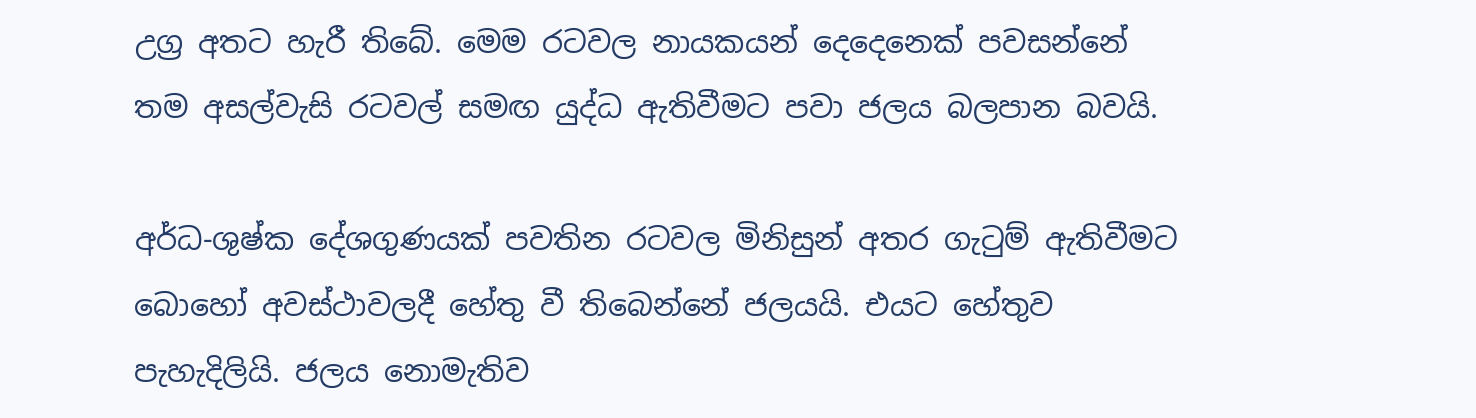උග්‍ර අතට හැරී තිබේ. මෙම රටවල නායකයන් දෙදෙනෙක් පවසන්නේ තම අසල්වැසි රටවල් සමඟ යුද්ධ ඇතිවීමට පවා ජලය බලපාන බවයි.

අර්ධ-ශුෂ්ක දේශගුණයක් පවතින රටවල මිනිසුන් අතර ගැටුම් ඇතිවීමට බොහෝ අවස්ථාවලදී හේතු වී තිබෙන්නේ ජලයයි. එයට හේතුව පැහැදිලියි. ජලය නොමැතිව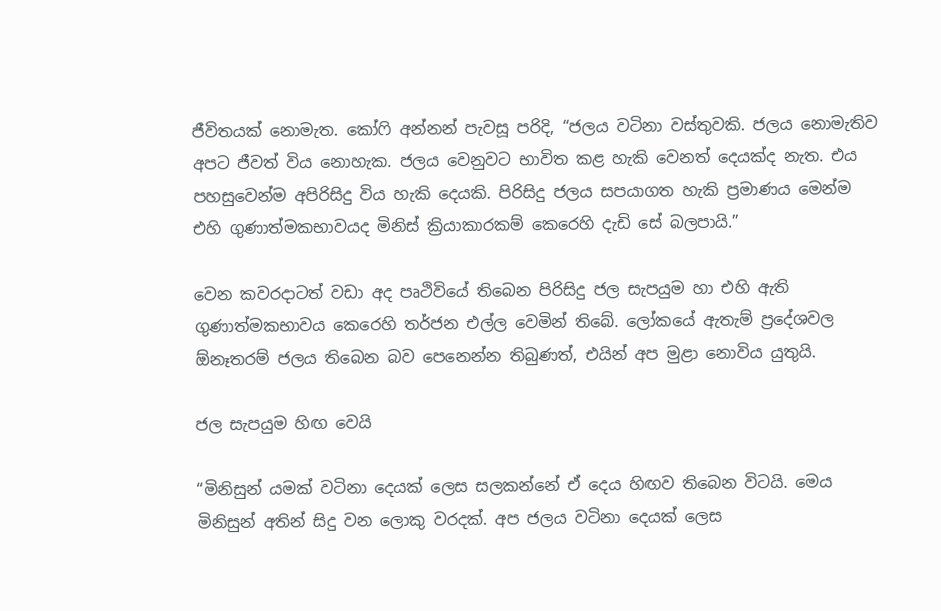ජීවිතයක් නොමැත. කෝෆි අන්නන් පැවසූ පරිදි, “ජලය වටිනා වස්තුවකි. ජලය නොමැතිව අපට ජීවත් විය නොහැක. ජලය වෙනුවට භාවිත කළ හැකි වෙනත් දෙයක්ද නැත. එය පහසුවෙන්ම අපිරිසිදු විය හැකි දෙයකි. පිරිසිදු ජලය සපයාගත හැකි ප්‍රමාණය මෙන්ම එහි ගුණාත්මකභාවයද මිනිස් ක්‍රියාකාරකම් කෙරෙහි දැඩි සේ බලපායි.”

වෙන කවරදාටත් වඩා අද පෘථිවියේ තිබෙන පිරිසිදු ජල සැපයුම හා එහි ඇති ගුණාත්මකභාවය කෙරෙහි තර්ජන එල්ල වෙමින් තිබේ. ලෝකයේ ඇතැම් ප්‍රදේශවල ඕනෑතරම් ජලය තිබෙන බව පෙනෙන්න තිබුණත්, එයින් අප මුළා නොවිය යුතුයි.

ජල සැපයුම හිඟ වෙයි

“මිනිසුන් යමක් වටිනා දෙයක් ලෙස සලකන්නේ ඒ දෙය හිඟව තිබෙන විටයි. මෙය මිනිසුන් අතින් සිදු වන ලොකු වරදක්. අප ජලය වටිනා දෙයක් ලෙස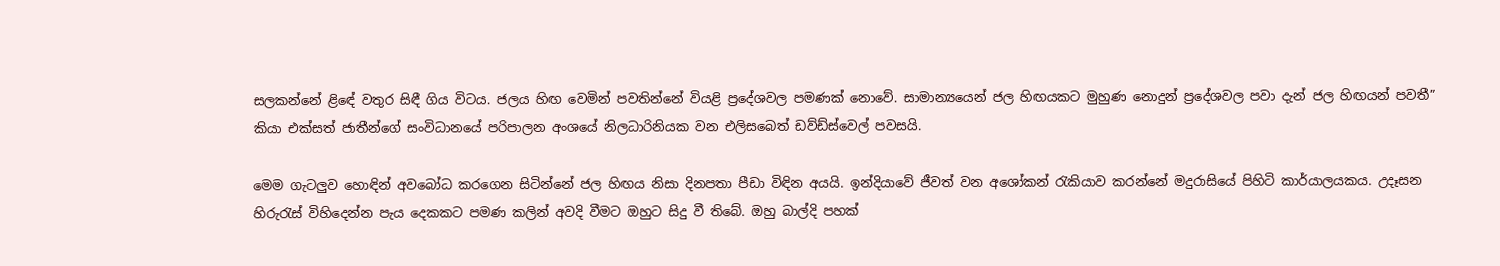සලකන්නේ ළිඳේ වතුර සිඳී ගිය විටය. ජලය හිඟ වෙමින් පවතින්නේ වියළි ප්‍රදේශවල පමණක් නොවේ. සාමාන්‍යයෙන් ජල හිඟයකට මුහුණ නොදුන් ප්‍රදේශවල පවා දැන් ජල හිඟයන් පවතී” කියා එක්සත් ජාතීන්ගේ සංවිධානයේ පරිපාලන අංශයේ නිලධාරිනියක වන එලිසබෙත් ඩව්ඩ්ස්වෙල් පවසයි.

මෙම ගැටලුව හොඳින් අවබෝධ කරගෙන සිටින්නේ ජල හිඟය නිසා දිනපතා පීඩා විඳින අයයි. ඉන්දියාවේ ජීවත් වන අශෝකන් රැකියාව කරන්නේ මදුරාසියේ පිහිටි කාර්යාලයකය. උදෑසන හිරුරැස් විහිදෙන්න පැය දෙකකට පමණ කලින් අවදි වීමට ඔහුට සිදු වී තිබේ. ඔහු බාල්දි පහක්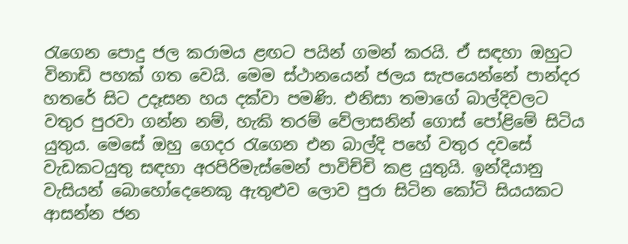රැගෙන පොදු ජල කරාමය ළඟට පයින් ගමන් කරයි. ඒ සඳහා ඔහුට විනාඩි පහක් ගත වෙයි. මෙම ස්ථානයෙන් ජලය සැපයෙන්නේ පාන්දර හතරේ සිට උදෑසන හය දක්වා පමණි. එනිසා තමාගේ බාල්දිවලට වතුර පුරවා ගන්න නම්, හැකි තරම් වේලාසනින් ගොස් පෝළිමේ සිටිය යුතුය. මෙසේ ඔහු ගෙදර රැගෙන එන බාල්දි පහේ වතුර දවසේ වැඩකටයුතු සඳහා අරපිරිමැස්මෙන් පාවිච්චි කළ යුතුයි. ඉන්දියානු වැසියන් බොහෝදෙනෙකු ඇතුළුව ලොව පුරා සිටින කෝටි සියයකට ආසන්න ජන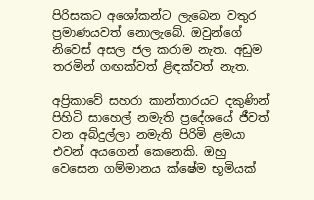පිරිසකට අශෝකන්ට ලැබෙන වතුර ප්‍රමාණයවත් නොලැබේ. ඔවුන්ගේ නිවෙස් අසල ජල කරාම නැත. අඩුම තරමින් ගඟක්වත් ළිඳක්වත් නැත.

අප්‍රිකාවේ සහරා කාන්තාරයට දකුණින් පිහිටි සාහෙල් නමැති ප්‍රදේශයේ ජීවත් වන අබ්දුල්ලා නමැති පිරිමි ළමයා එවන් අයගෙන් කෙනෙකි. ඔහු වෙසෙන ගම්මානය ක්ෂේම භූමියක්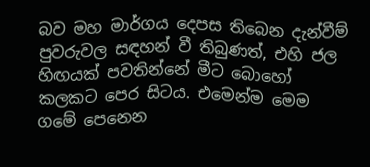බව මහ මාර්ගය දෙපස තිබෙන දැන්වීම් පුවරුවල සඳහන් වී තිබුණත්, එහි ජල හිඟයක් පවතින්නේ මීට බොහෝ කලකට පෙර සිටය. එමෙන්ම මෙම ගමේ පෙනෙන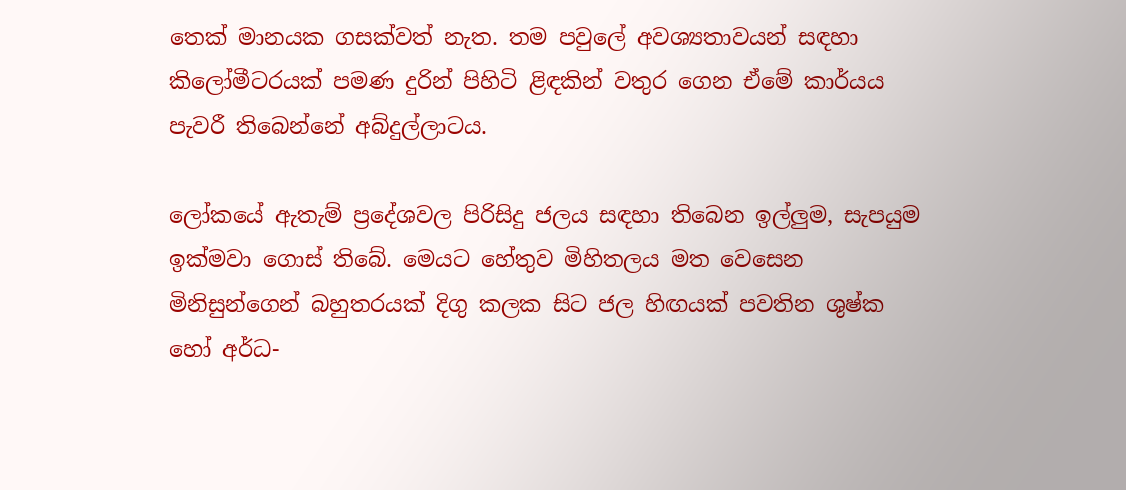තෙක් මානයක ගසක්වත් නැත. තම පවුලේ අවශ්‍යතාවයන් සඳහා කිලෝමීටරයක් පමණ දුරින් පිහිටි ළිඳකින් වතුර ගෙන ඒමේ කාර්යය පැවරී තිබෙන්නේ අබ්දුල්ලාටය.

ලෝකයේ ඇතැම් ප්‍රදේශවල පිරිසිදු ජලය සඳහා තිබෙන ඉල්ලුම, සැපයුම ඉක්මවා ගොස් තිබේ. මෙයට හේතුව මිහිතලය මත වෙසෙන මිනිසුන්ගෙන් බහුතරයක් දිගු කලක සිට ජල හිඟයක් පවතින ශුෂ්ක හෝ අර්ධ-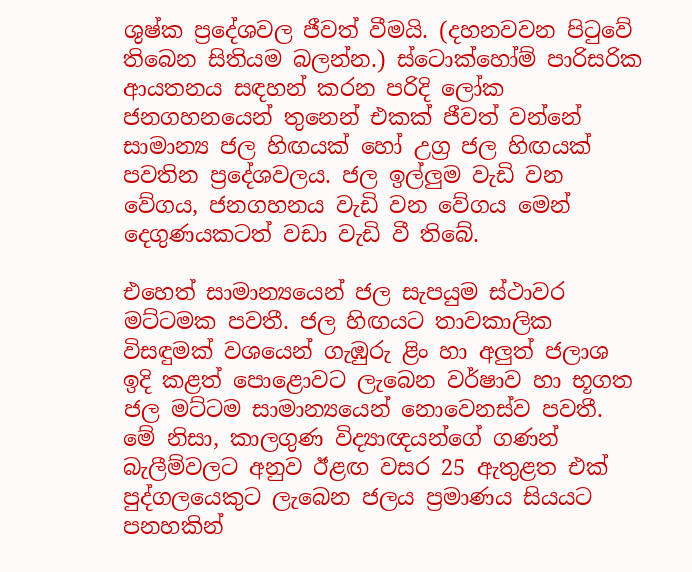ශුෂ්ක ප්‍රදේශවල ජීවත් වීමයි. (දහනවවන පිටුවේ තිබෙන සිතියම බලන්න.) ස්ටොක්හෝම් පාරිසරික ආයතනය සඳහන් කරන පරිදි ලෝක ජනගහනයෙන් තුනෙන් එකක් ජීවත් වන්නේ සාමාන්‍ය ජල හිඟයක් හෝ උග්‍ර ජල හිඟයක් පවතින ප්‍රදේශවලය. ජල ඉල්ලුම වැඩි වන වේගය, ජනගහනය වැඩි වන වේගය මෙන් දෙගුණයකටත් වඩා වැඩි වී තිබේ.

එහෙත් සාමාන්‍යයෙන් ජල සැපයුම ස්ථාවර මට්ටමක පවතී. ජල හිඟයට තාවකාලික විසඳුමක් වශයෙන් ගැඹුරු ළිං හා අලුත් ජලාශ ඉදි කළත් පොළොවට ලැබෙන වර්ෂාව හා භූගත ජල මට්ටම සාමාන්‍යයෙන් නොවෙනස්ව පවතී. මේ නිසා, කාලගුණ විද්‍යාඥයන්ගේ ගණන් බැලීම්වලට අනුව ඊළඟ වසර 25 ඇතුළත එක් පුද්ගලයෙකුට ලැබෙන ජලය ප්‍රමාණය සියයට පනහකින්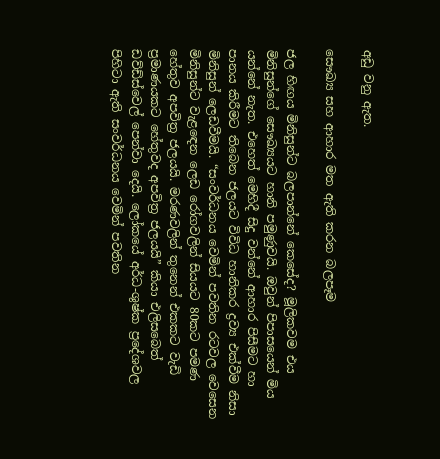අඩු වනු ඇත.

සෞඛ්‍ය සහ ආහාර මත ඇති කරන බලපෑම

ජල හිඟය මිනිසුන්ට බලපාන්නේ කෙසේද? මූලිකවම එය මිනිසුන්ගේ සෞඛ්‍යයට හානි පමුණුවයි. ඔවුන් පිපාසයෙන් මිය යන්නේ නැත. එහෙත් මෙහිදී සිදු වන්නේ ආහාර පිසීමට හා පානය කිරීමට තිබෙන ජලයට විවිධ හානිකර ද්‍රව්‍ය එක්වීම නිසා මිනිසුන් ලෙඩවීමයි. “සංවර්ධනය වෙමින් පවතින රටවල වෙසෙන මිනිසුන්ට වැළඳෙන ලෙඩ රෝගවලින් සියයට 80කට පමණ හේතුව අපවිත්‍ර ජලයයි. මරණවලින් තුනෙන් එකකට වැඩි ප්‍රමාණයකට හේතුවද අපවිත්‍ර ජලයයි” කියා එලිසබෙත් ඩව්ඩ්ස්වෙල් පෙන්වා දෙයි. ලෝකයේ අර්ධ-ශුෂ්ක ප්‍රදේශවල පිහිටා ඇති සංවර්ධනය වෙමින් පවතින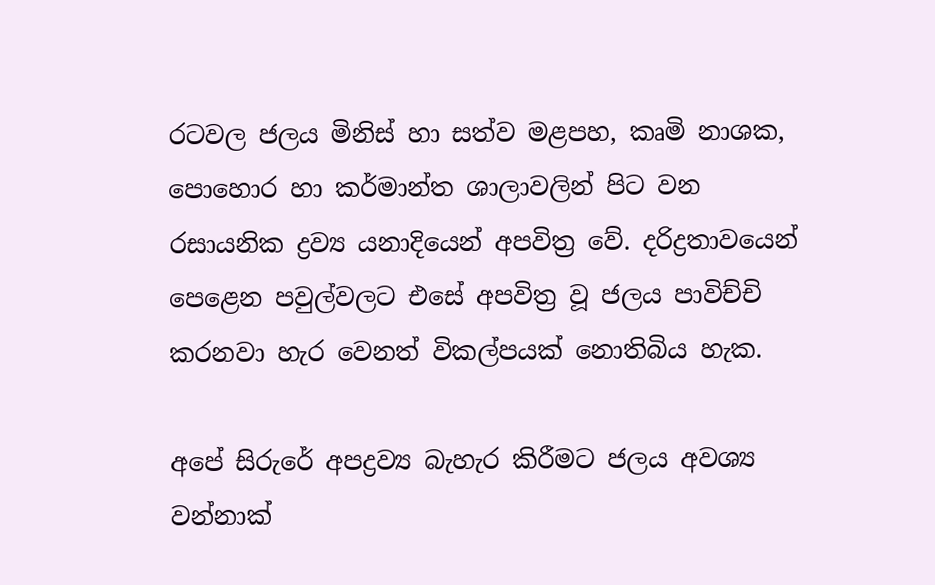රටවල ජලය මිනිස් හා සත්ව මළපහ, කෘමි නාශක, පොහොර හා කර්මාන්ත ශාලාවලින් පිට වන රසායනික ද්‍රව්‍ය යනාදියෙන් අපවිත්‍ර වේ. දරිද්‍රතාවයෙන් පෙළෙන පවුල්වලට එසේ අපවිත්‍ර වූ ජලය පාවිච්චි කරනවා හැර වෙනත් විකල්පයක් නොතිබිය හැක.

අපේ සිරුරේ අපද්‍රව්‍ය බැහැර කිරීමට ජලය අවශ්‍ය වන්නාක්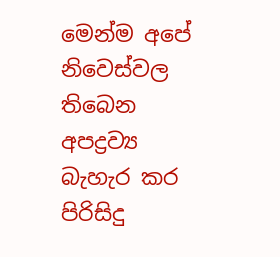මෙන්ම අපේ නිවෙස්වල තිබෙන අපද්‍රව්‍ය බැහැර කර පිරිසිදු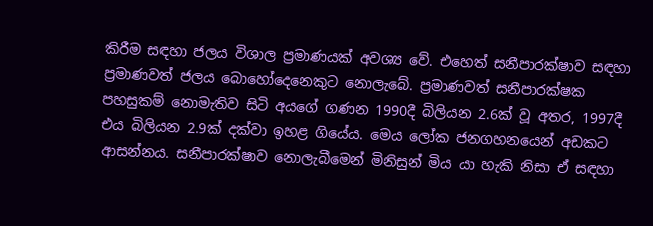කිරීම සඳහා ජලය විශාල ප්‍රමාණයක් අවශ්‍ය වේ. එහෙත් සනීපාරක්ෂාව සඳහා ප්‍රමාණවත් ජලය බොහෝදෙනෙකුට නොලැබේ. ප්‍රමාණවත් සනීපාරක්ෂක පහසුකම් නොමැතිව සිටි අයගේ ගණන 1990දී බිලියන 2.6ක් වූ අතර, 1997දී එය බිලියන 2.9ක් දක්වා ඉහළ ගියේය. මෙය ලෝක ජනගහනයෙන් අඩකට ආසන්නය. සනීපාරක්ෂාව නොලැබීමෙන් මිනිසුන් මිය යා හැකි නිසා ඒ සඳහා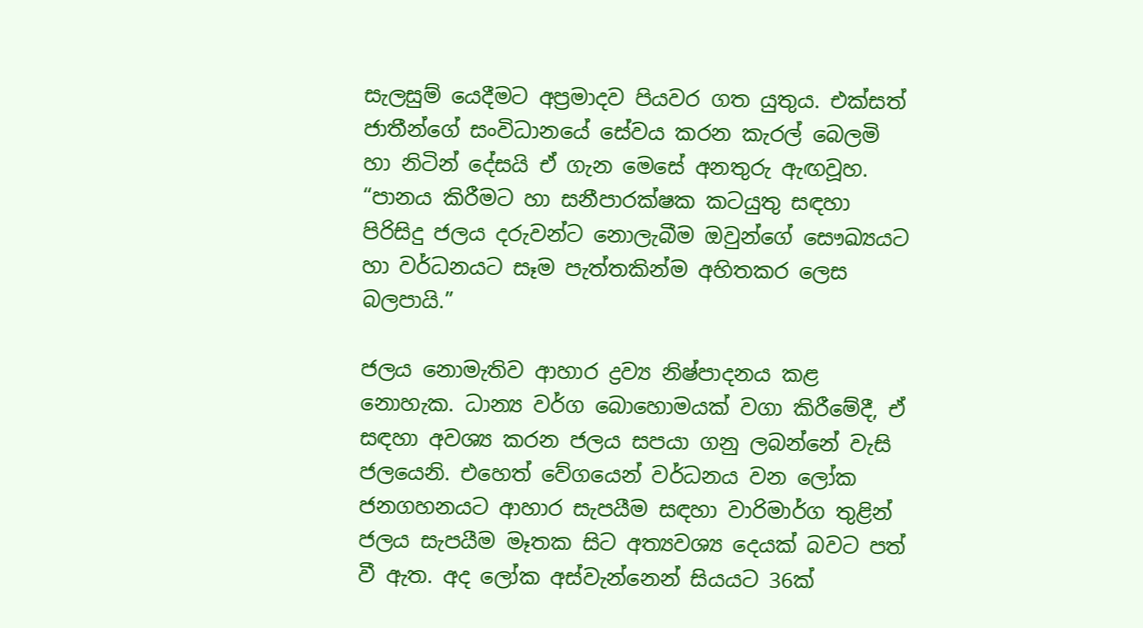සැලසුම් යෙදීමට අප්‍රමාදව පියවර ගත යුතුය. එක්සත් ජාතීන්ගේ සංවිධානයේ සේවය කරන කැරල් බෙලමි හා නිටින් දේසයි ඒ ගැන මෙසේ අනතුරු ඇඟවූහ. “පානය කිරීමට හා සනීපාරක්ෂක කටයුතු සඳහා පිරිසිදු ජලය දරුවන්ට නොලැබීම ඔවුන්ගේ සෞඛ්‍යයට හා වර්ධනයට සෑම පැත්තකින්ම අහිතකර ලෙස බලපායි.”

ජලය නොමැතිව ආහාර ද්‍රව්‍ය නිෂ්පාදනය කළ නොහැක. ධාන්‍ය වර්ග බොහොමයක් වගා කිරීමේදී, ඒ සඳහා අවශ්‍ය කරන ජලය සපයා ගනු ලබන්නේ වැසි ජලයෙනි. එහෙත් වේගයෙන් වර්ධනය වන ලෝක ජනගහනයට ආහාර සැපයීම සඳහා වාරිමාර්ග තුළින් ජලය සැපයීම මෑතක සිට අත්‍යවශ්‍ය දෙයක් බවට පත් වී ඇත. අද ලෝක අස්වැන්නෙන් සියයට 36ක්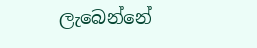ලැබෙන්නේ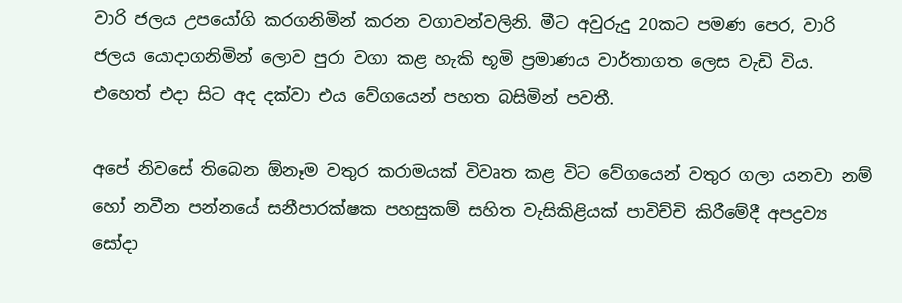වාරි ජලය උපයෝගි කරගනිමින් කරන වගාවන්වලිනි. මීට අවුරුදු 20කට පමණ පෙර, වාරි ජලය යොදාගනිමින් ලොව පුරා වගා කළ හැකි භූමි ප්‍රමාණය වාර්තාගත ලෙස වැඩි විය. එහෙත් එදා සිට අද දක්වා එය වේගයෙන් පහත බසිමින් පවතී.

අපේ නිවසේ තිබෙන ඕනෑම වතුර කරාමයක් විවෘත කළ විට වේගයෙන් වතුර ගලා යනවා නම් හෝ නවීන පන්නයේ සනීපාරක්ෂක පහසුකම් සහිත වැසිකිළියක් පාවිච්චි කිරීමේදී අපද්‍රව්‍ය සෝදා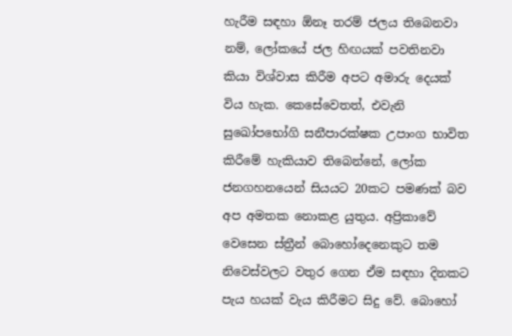හැරීම සඳහා ඕනෑ තරම් ජලය තිබෙනවා නම්, ලෝකයේ ජල හිඟයක් පවතිනවා කියා විශ්වාස කිරීම අපට අමාරු දෙයක් විය හැක. කෙසේවෙතත්, එවැනි සුඛෝපභෝගි සනීපාරක්ෂක උපාංග භාවිත කිරීමේ හැකියාව තිබෙන්නේ, ලෝක ජනගහනයෙන් සියයට 20කට පමණක් බව අප අමතක නොකළ යුතුය. අප්‍රිකාවේ වෙසෙන ස්ත්‍රීන් බොහෝදෙනෙකුට තම නිවෙස්වලට වතුර ගෙන ඒම සඳහා දිනකට පැය හයක් වැය කිරීමට සිදු වේ. බොහෝ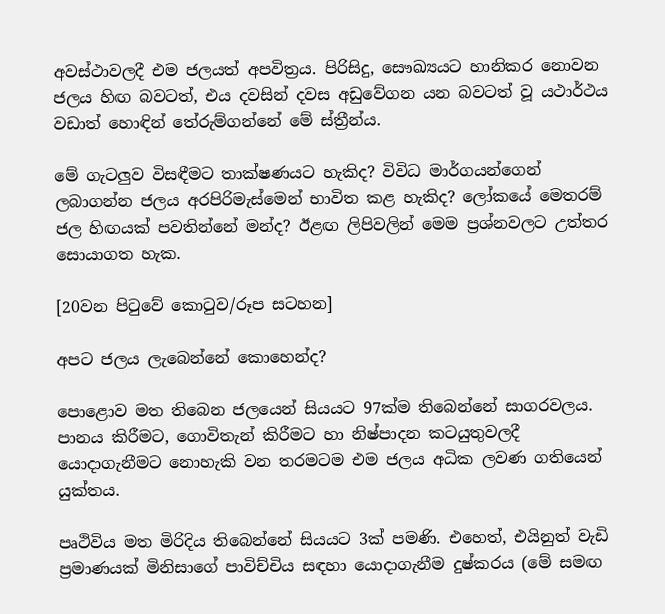අවස්ථාවලදී එම ජලයත් අපවිත්‍රය. පිරිසිදු, සෞඛ්‍යයට හානිකර නොවන ජලය හිඟ බවටත්, එය දවසින් දවස අඩුවේගන යන බවටත් වූ යථාර්ථය වඩාත් හොඳින් තේරුම්ගන්නේ මේ ස්ත්‍රීන්ය.

මේ ගැටලුව විසඳීමට තාක්ෂණයට හැකිද? විවිධ මාර්ගයන්ගෙන් ලබාගන්න ජලය අරපිරිමැස්මෙන් භාවිත කළ හැකිද? ලෝකයේ මෙතරම් ජල හිඟයක් පවතින්නේ මන්ද? ඊළඟ ලිපිවලින් මෙම ප්‍රශ්නවලට උත්තර සොයාගත හැක.

[20වන පිටුවේ කොටුව/රූප සටහන]

අපට ජලය ලැබෙන්නේ කොහෙන්ද?

පොළොව මත තිබෙන ජලයෙන් සියයට 97ක්ම තිබෙන්නේ සාගරවලය. පානය කිරීමට, ගොවිතැන් කිරීමට හා නිෂ්පාදන කටයුතුවලදී යොදාගැනීමට නොහැකි වන තරමටම එම ජලය අධික ලවණ ගතියෙන් යුක්තය.

පෘථිවිය මත මිරිදිය තිබෙන්නේ සියයට 3ක් පමණි. එහෙත්, එයිනුත් වැඩි ප්‍රමාණයක් මිනිසාගේ පාවිච්චිය සඳහා යොදාගැනීම දුෂ්කරය (මේ සමඟ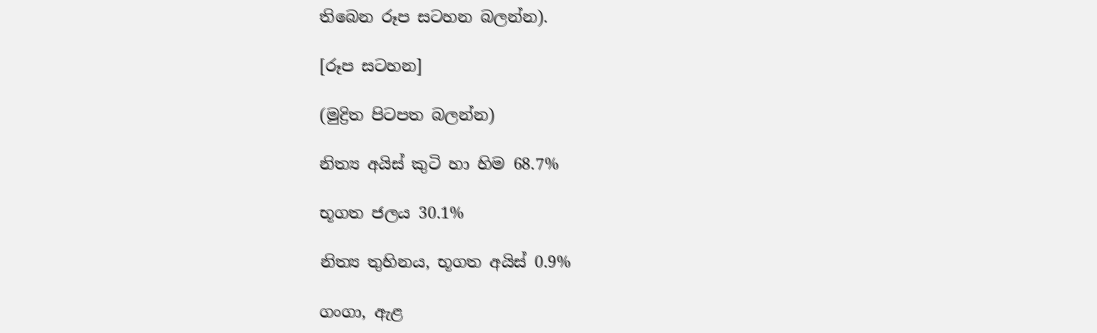තිබෙන රූප සටහන බලන්න).

[රූප සටහන]

(මුද්‍රිත පිටපත බලන්න)

නිත්‍ය අයිස් කුටි හා හිම 68.7%

භූගත ජලය 30.1%

නිත්‍ය තුහිනය, භූගත අයිස් 0.9%

ගංගා, ඇළ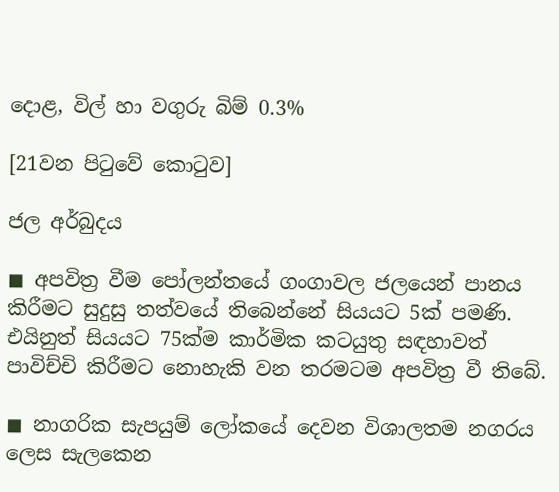දොළ, විල් හා වගුරු බිම් 0.3%

[21වන පිටුවේ කොටුව]

ජල අර්බුදය

◼ අපවිත්‍ර වීම පෝලන්තයේ ගංගාවල ජලයෙන් පානය කිරීමට සුදුසු තත්වයේ තිබෙන්නේ සියයට 5ක් පමණි. එයිනුත් සියයට 75ක්ම කාර්මික කටයුතු සඳහාවත් පාවිච්චි කිරීමට නොහැකි වන තරමටම අපවිත්‍ර වී තිබේ.

◼ නාගරික සැපයුම් ලෝකයේ දෙවන විශාලතම නගරය ලෙස සැලකෙන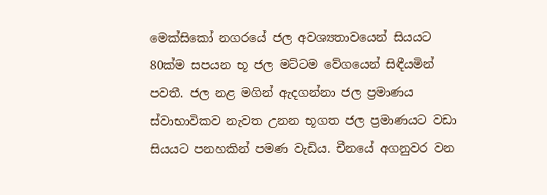මෙක්සිකෝ නගරයේ ජල අවශ්‍යතාවයෙන් සියයට 80ක්ම සපයන භූ ජල මට්ටම වේගයෙන් සිඳීයමින් පවතී. ජල නළ මගින් ඇදගන්නා ජල ප්‍රමාණය ස්වාභාවිකව නැවත උනන භූගත ජල ප්‍රමාණයට වඩා සියයට පනහකින් පමණ වැඩිය. චීනයේ අගනුවර වන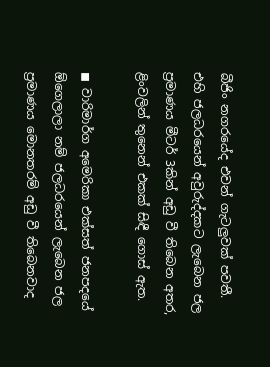බීජිං නගරයේද එවන් ගැටලුවක් පවතී. එහි ජලධරයෙන් අවුරුද්දකට ලැබෙන ජල ප්‍රමාණය මීටර් 3කින් අඩු වී තිබෙන අතර, ළිංවලින් තුනෙන් එකක් සිඳී ගොස් ඇත.

◼ වාරිමාර්ග අමෙරිකා එක්සත් ජනපදයේ ඕගෙලාලා නම් ජලධරයෙන් ලැබෙන ජල ප්‍රමාණය මොනතරම් අඩු වී තිබෙනවාද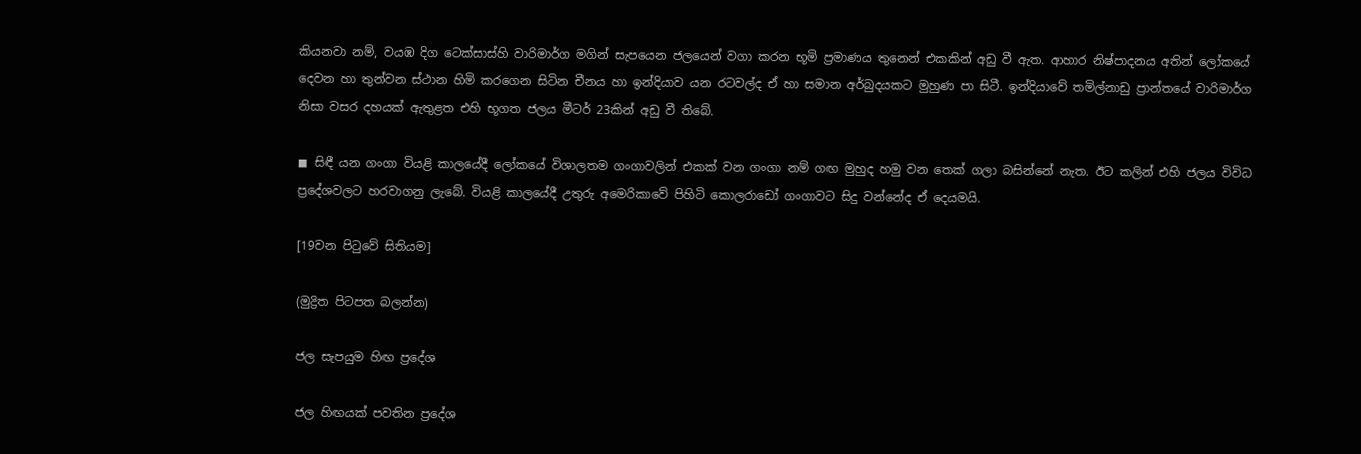කියනවා නම්, වයඹ දිග ටෙක්සාස්හි වාරිමාර්ග මගින් සැපයෙන ජලයෙන් වගා කරන භූමි ප්‍රමාණය තුනෙන් එකකින් අඩු වී ඇත. ආහාර නිෂ්පාදනය අතින් ලෝකයේ දෙවන හා තුන්වන ස්ථාන හිමි කරගෙන සිටින චීනය හා ඉන්දියාව යන රටවල්ද ඒ හා සමාන අර්බුදයකට මුහුණ පා සිටී. ඉන්දියාවේ තමිල්නාඩු ප්‍රාන්තයේ වාරිමාර්ග නිසා වසර දහයක් ඇතුළත එහි භූගත ජලය මීටර් 23කින් අඩු වී තිබේ.

◼ සිඳී යන ගංගා වියළි කාලයේදී ලෝකයේ විශාලතම ගංගාවලින් එකක් වන ගංගා නම් ගඟ මුහුද හමු වන තෙක් ගලා බසින්නේ නැත. ඊට කලින් එහි ජලය විවිධ ප්‍රදේශවලට හරවාගනු ලැබේ. වියළි කාලයේදී උතුරු අමෙරිකාවේ පිහිටි කොලරාඩෝ ගංගාවට සිදු වන්නේද ඒ දෙයමයි.

[19වන පිටුවේ සිතියම]

(මුද්‍රිත පිටපත බලන්න)

ජල සැපයුම හිඟ ප්‍රදේශ

ජල හිඟයක් පවතින ප්‍රදේශ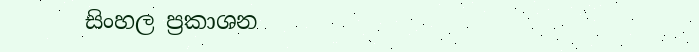සිංහල ප්‍රකාශන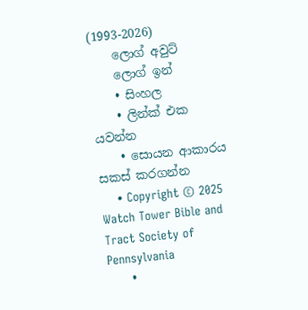(1993-2026)
    ලොග් අවුට්
    ලොග් ඉන්
    • සිංහල
    • ලින්ක් එක යවන්න
    • සොයන ආකාරය සකස් කරගන්න
    • Copyright © 2025 Watch Tower Bible and Tract Society of Pennsylvania
    •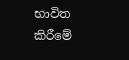භාවිත කිරීමේ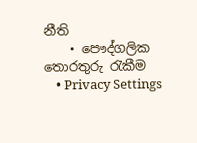නීති
    • පෞද්ගලික තොරතුරු රැකීම
    • Privacy Settings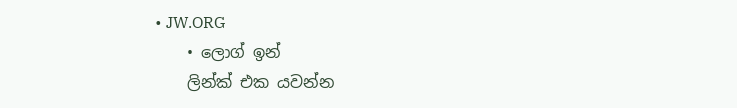• JW.ORG
    • ලොග් ඉන්
    ලින්ක් එක යවන්න